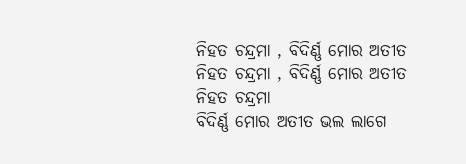ନିହତ ଚନ୍ଦ୍ରମା , ବିଦିର୍ଣ୍ଣ ମୋର ଅତୀତ
ନିହତ ଚନ୍ଦ୍ରମା , ବିଦିର୍ଣ୍ଣ ମୋର ଅତୀତ
ନିହତ ଚନ୍ଦ୍ରମା
ବିଦିର୍ଣ୍ଣ ମୋର ଅତୀତ ଭଲ ଲାଗେ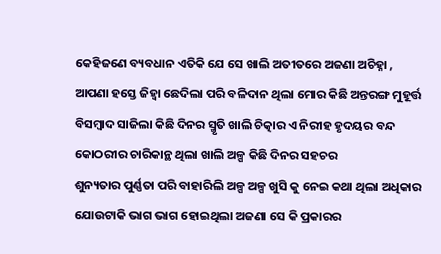କେହିଜଣେ ବ୍ୟବଧାନ ଏତିକି ଯେ ସେ ଖାଲି ଅତୀତରେ ଅଜଣା ଅଚିହ୍ନା ,
ଆପଣା ହସ୍ତେ ଜିହ୍ୱା ଛେଦିଲା ପରି ବଳିଦାନ ଥିଲା ମୋର କିଛି ଅନ୍ତରଙ୍ଗ ମୁହୂର୍ତ୍ତ
ବିସମ୍ବାଦ ସାଜିଲା କିଛି ଦିନର ସ୍ମୃତି ଖାଲି ଚିତ୍କାର ଏ ନିରୀହ ହୃଦୟର ବନ୍ଦ କୋଠରୀର ଚାରିକାନ୍ଥ ଥିଲା ଖାଲି ଅଳ୍ପ କିଛି ଦିନର ସହଚର
ଶୁନ୍ୟତାର ପୁର୍ଣ୍ଣତା ପରି ବାହାରିଲି ଅଳ୍ପ ଅଳ୍ପ ଖୁସି କୁ ନେଇ କଥା ଥିଲା ଅଧିକାର ଯୋଉଟାକି ଭାଗ ଭାଗ ହୋଇଥିଲା ଅଜଣା ସେ କି ପ୍ରକାରର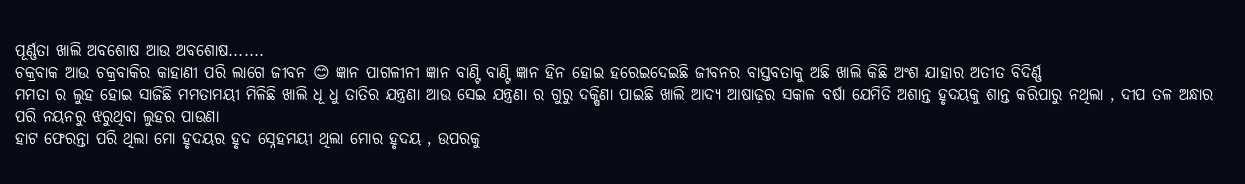ପୂର୍ଣ୍ଣତା ଖାଲି ଅବଶୋଷ ଆଉ ଅବଶୋଷ.......
ଚକ୍ରବାକ ଆଉ ଚକ୍ରବାକିର କାହାଣୀ ପରି ଲାଗେ ଜୀବନ 😊 ଜ୍ଞାନ ପାଗଳୀନୀ ଜ୍ଞାନ ବାଣ୍ଟି ବାଣ୍ଟି ଜ୍ଞାନ ହିନ ହୋଇ ହରେଇଦେଇଛି ଜୀବନର ବାସ୍ତବତାକୁ ଅଛି ଖାଲି କିଛି ଅଂଶ ଯାହାର ଅତୀତ ବିଦିର୍ଣ୍ଣ
ମମତା ର ଲୁହ ହୋଇ ସାଜିଛି ମମତାମୟୀ ମିଳିଛି ଖାଲି ଧୂ ଧୁ ତାତିର ଯନ୍ତ୍ରଣା ଆଉ ସେଇ ଯନ୍ତ୍ରଣା ର ଗୁରୁ ଦକ୍ଷିଣା ପାଇଛି ଖାଲି ଆଦ୍ୟ ଆଷାଢ଼ର ସକାଳ ବର୍ଷା ଯେମିତି ଅଶାନ୍ତ ହୃଦୟକୁ ଶାନ୍ତ କରିପାରୁ ନଥିଲା , ଦୀପ ତଳ ଅନ୍ଧାର ପରି ନୟନରୁ ଝରୁଥିବା ଲୁହର ପାଉଣା
ହାଟ ଫେରନ୍ତା ପରି ଥିଲା ମୋ ହୃଦୟର ହୃଦ ସ୍ନେହମୟୀ ଥିଲା ମୋର ହୃଦୟ , ଉପରକୁ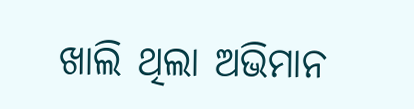ଖାଲି ଥିଲା ଅଭିମାନ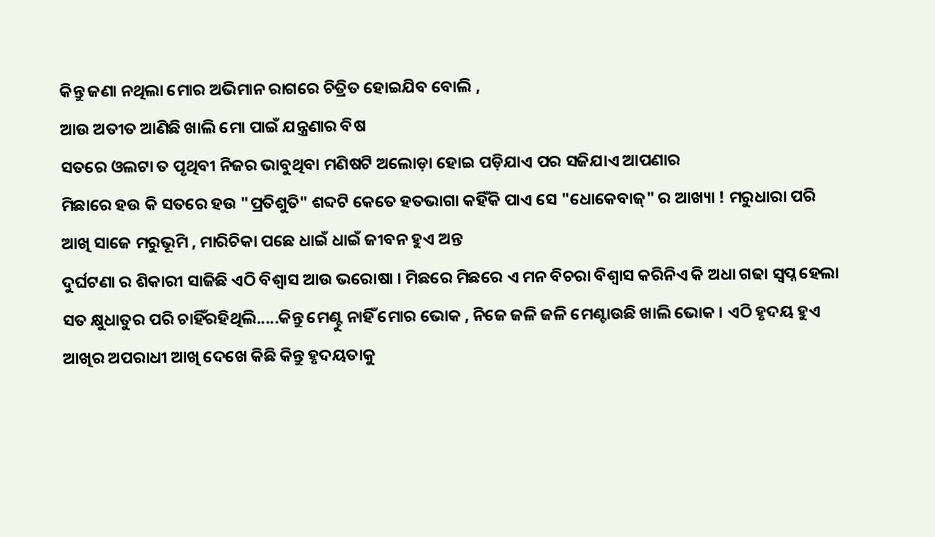କିନ୍ତୁ ଜଣା ନଥିଲା ମୋର ଅଭିମାନ ରାଗରେ ଚିତ୍ରିତ ହୋଇଯିବ ବୋଲି ,
ଆଉ ଅତୀତ ଆଣିଛି ଖାଲି ମୋ ପାଇଁ ଯନ୍ତ୍ରଣାର ବିଷ
ସତରେ ଓଲଟା ତ ପୃଥିବୀ ନିଜର ଭାବୁଥିବା ମଣିଷଟି ଅଲୋଡ଼ା ହୋଇ ପଡ଼ିଯାଏ ପର ସଜିଯାଏ ଆପଣାର
ମିଛାରେ ହଉ କି ସତରେ ହଉ "ପ୍ରତିଶୁତି" ଶବ୍ଦଟି କେତେ ହତଭାଗା କହିଁକି ପାଏ ସେ "ଧୋକେବାଜ୍" ର ଆଖ୍ୟା ! ମରୁଧାରା ପରି ଆଖି ସାଜେ ମରୁଭୂମି , ମାରିଚିକା ପଛେ ଧାଇଁ ଧାଇଁ ଜୀବନ ହୁଏ ଅନ୍ତ
ଦୁର୍ଘଟଣା ର ଶିକାରୀ ସାଜିଛି ଏଠି ବିଶ୍ୱାସ ଆଉ ଭରୋଷା । ମିଛରେ ମିଛରେ ଏ ମନ ବିଚରା ବିଶ୍ୱାସ କରିନିଏ କି ଅଧା ଗଢା ସ୍ବପ୍ନ ହେଲା ସତ କ୍ଷୁଧାତୁର ପରି ଚାହିଁରହିଥିଲି.....କିନ୍ତୁ ମେଣ୍ଟୁ ନାହିଁ ମୋର ଭୋକ , ନିଜେ ଜଳି ଜଳି ମେଣ୍ଟାଉଛି ଖାଲି ଭୋକ । ଏଠି ହୃଦୟ ହୁଏ ଆଖିର ଅପରାଧୀ ଆଖି ଦେଖେ କିଛି କିନ୍ତୁ ହୃଦୟତାକୁ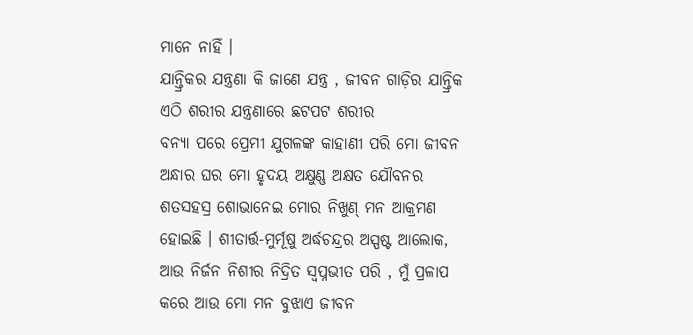ମାନେ ନାହିଁ ।
ଯାନ୍ତ୍ରିକର ଯନ୍ତ୍ରଣା କି ଜାଣେ ଯନ୍ତ୍ର , ଜୀବନ ଗାଡ଼ିର ଯାନ୍ତ୍ରିକ ଏଠି ଶରୀର ଯନ୍ତ୍ରଣାରେ ଛଟପଟ ଶରୀର
ବନ୍ୟା ପରେ ପ୍ରେମୀ ଯୁଗଳଙ୍କ କାହାଣୀ ପରି ମୋ ଜୀବନ ଅନ୍ଧାର ଘର ମୋ ହୃଦୟ ଅକ୍ଷୁଣ୍ଣ ଅକ୍ଷତ ଯୌବନର ଶତସହସ୍ର ଶୋଭାନେଇ ମୋର ନିଖୁଣ୍ ମନ ଆକ୍ରମଣ ହୋଇଛି । ଶୀତାର୍ତ୍ତ-ମୁର୍ମୂଷୁ ଅର୍ଦ୍ଧଚନ୍ଦ୍ରର ଅସ୍ପଷ୍ଟ ଆଲୋକ, ଆଉ ନିର୍ଜନ ନିଶୀର ନିଦ୍ରିତ ସ୍ୱପ୍ନଭୀତ ପରି , ମୁଁ ପ୍ରଳାପ କରେ ଆଉ ମୋ ମନ ବୁଝାଏ ଜୀବନ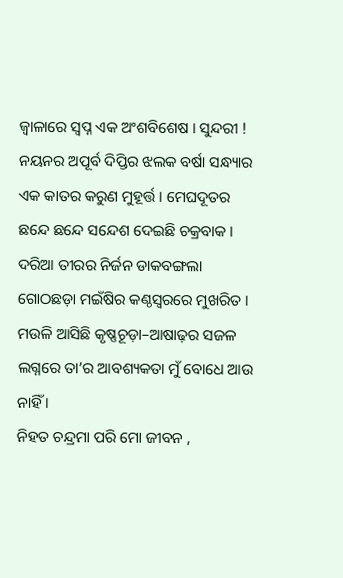ଜ୍ୱାଳାରେ ସ୍ବପ୍ନ ଏକ ଅଂଶବିଶେଷ । ସୁନ୍ଦରୀ ! ନୟନର ଅପୂର୍ବ ଦିପ୍ତିର ଝଲକ ବର୍ଷା ସନ୍ଧ୍ୟାର ଏକ କାତର କରୁଣ ମୁହୂର୍ତ୍ତ । ମେଘଦୂତର ଛନ୍ଦେ ଛନ୍ଦେ ସନ୍ଦେଶ ଦେଇଛି ଚକ୍ରବାକ । ଦରିଆ ତୀରର ନିର୍ଜନ ଡାକବଙ୍ଗଲା ଗୋଠଛଡ଼ା ମଇଁଷିର କଣ୍ଠସ୍ୱରରେ ମୁଖରିତ । ମଉଳି ଆସିଛି କୃଷ୍ଣଚୂଡ଼ା–ଆଷାଢ଼ର ସଜଳ ଲଗ୍ନରେ ତା’ର ଆବଶ୍ୟକତା ମୁଁ ବୋଧେ ଆଉ ନାହିଁ ।
ନିହତ ଚନ୍ଦ୍ରମା ପରି ମୋ ଜୀବନ ,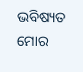ଭବିଷ୍ୟତ ମୋର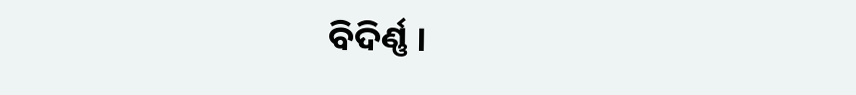ବିଦିର୍ଣ୍ଣ ।